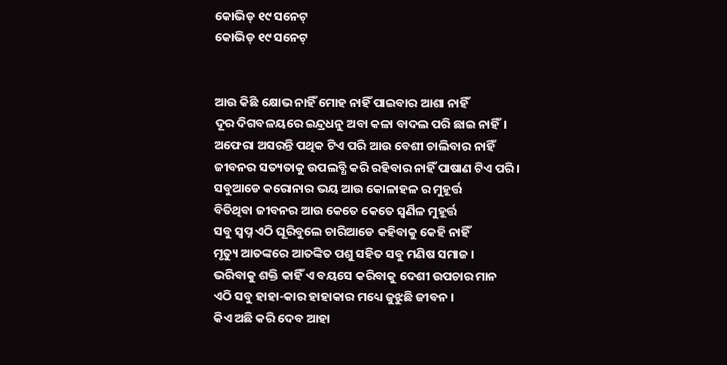କୋଭିଡ୍ ୧୯ ସନେଟ୍
କୋଭିଡ୍ ୧୯ ସନେଟ୍


ଆଉ କିଛି କ୍ଷୋଭ ନାହିଁ ମୋହ ନାହିଁ ପାଇବାର ଆଶା ନାହିଁ
ଦୂର ଦିଗବଳୟରେ ଇନ୍ଦ୍ରଧନୁ ଅବା କଳା ବାଦଲ ପରି ଛାଇ ନାହିଁ।
ଅଫେରା ଅସରନ୍ତି ପଥିକ ଟିଏ ପରି ଆଉ ବେଶୀ ଚାଲିବାର ନାହିଁ
ଜୀବନର ସତ୍ୟତାକୁ ଉପଲବ୍ଧି କରି ରହିବାର ନାହିଁ ପାଷାଣ ଟିଏ ପରି ।
ସବୁଆଡେ କରୋନାର ଭୟ ଆଉ କୋଳାହଳ ର ମୁହୂର୍ତ୍ତ
ବିତିଥିବା ଜୀବନର ଆଉ କେତେ କେତେ ସ୍ୱର୍ଣିଳ ମୁହୂର୍ତ୍ତ
ସବୁ ସ୍ବପ୍ନ ଏଠି ଘୂରିବୁଲେ ଚାରିଆଡେ କହିବାକୁ କେହି ନାହିଁ
ମୃତ୍ୟୁ ଆତଙ୍କରେ ଆତଙ୍କିତ ପଶୁ ସହିତ ସବୁ ମଣିଷ ସମାଜ ।
ଭରିବାକୁ ଶକ୍ତି କାହିଁ ଏ ବୟସେ କରିବାକୁ ଦେଶୀ ଉପଚାର ମାନ
ଏଠି ସବୁ ହାହା-କାର ହାହାକାର ମଧ୍ୟେ ଜୁଝୁଛି ଜୀବନ ।
କିଏ ଅଛି କରି ଦେବ ଆହା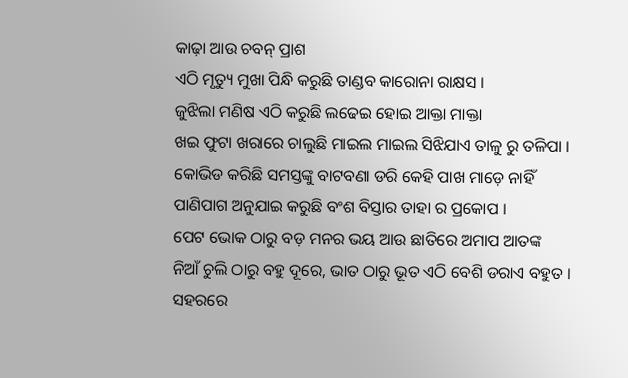କାଢ଼ା ଆଉ ଚବନ୍ ପ୍ରାଶ
ଏଠି ମୃତ୍ୟୁ ମୁଖା ପିନ୍ଧି କରୁଛି ତାଣ୍ଡବ କାରୋନା ରାକ୍ଷସ ।
ଜୁଝିଲା ମଣିଷ ଏଠି କରୁଛି ଲଢେଇ ହୋଇ ଆକ୍ତା ମାକ୍ତା
ଖଇ ଫୁଟା ଖରାରେ ଚାଲୁଛି ମାଇଲ ମାଇଲ ସିଝିଯାଏ ତାଳୁ ରୁ ତଳିପା ।
କୋଭିଡ କରିଛି ସମସ୍ତଙ୍କୁ ବାଟବଣା ଡରି କେହି ପାଖ ମାଡ଼େ ନାହିଁ
ପାଣିପାଗ ଅନୁଯାଇ କରୁଛି ବଂଶ ବିସ୍ତାର ତାହା ର ପ୍ରକୋପ ।
ପେଟ ଭୋକ ଠାରୁ ବଡ଼ ମନର ଭୟ ଆଉ ଛାତିରେ ଅମାପ ଆତଙ୍କ
ନିଆଁ ଚୁଲି ଠାରୁ ବହୁ ଦୂରେ, ଭାତ ଠାରୁ ଭୂତ ଏଠି ବେଶି ଡରାଏ ବହୁତ ।
ସହରରେ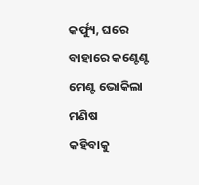କର୍ଫ୍ୟୁ, ଘରେ ବାହାରେ କଣ୍ଟେଣ୍ଟ ମେଣ୍ଟ ଭୋକିଲା ମଣିଷ
କହିବାକୁ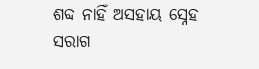ଶବ୍ଦ ନାହିଁ ଅସହାୟ ସ୍ନେହ ସରାଗ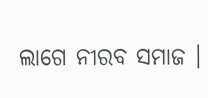ଲାଗେ ନୀରବ ସମାଜ ।